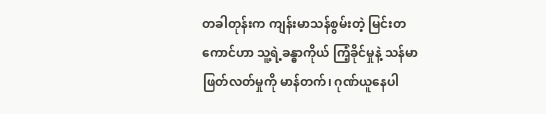တခါတုန်းက ကျန်းမာသန်စွမ်းတဲ့ မြင်းတကောင်ဟာ သူ့ရဲ့ခန္ဓာကိုယ် ကြံ့ခိုင်မှုနဲ့ သန်မာဖြတ်လတ်မှုကို မာန်တက်၊ ဂုဏ်ယူနေပါ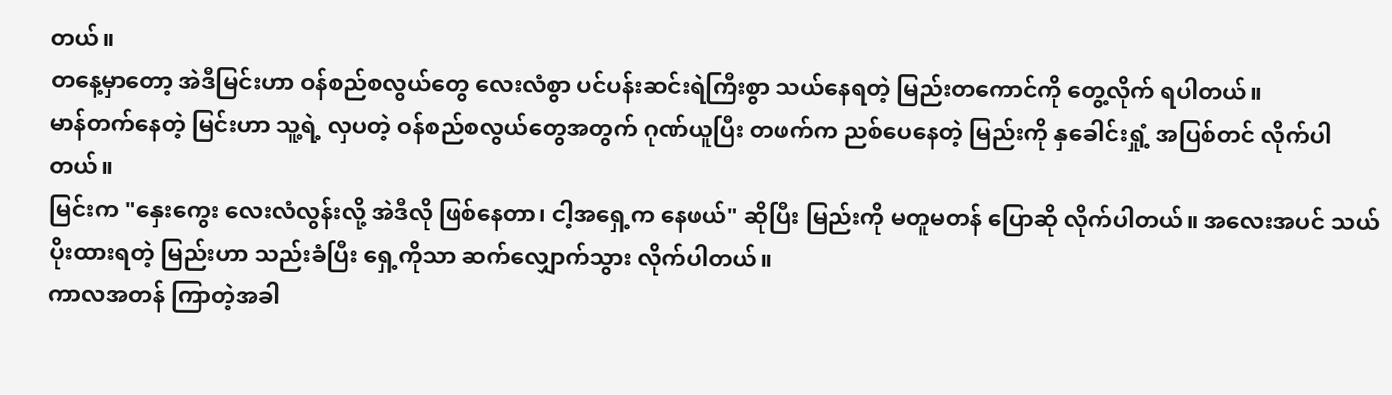တယ်။
တနေ့မှာတော့ အဲဒီမြင်းဟာ ဝန်စည်စလွယ်တွေ လေးလံစွာ ပင်ပန်းဆင်းရဲကြီးစွာ သယ်နေရတဲ့ မြည်းတကောင်ကို တွေ့လိုက် ရပါတယ်။
မာန်တက်နေတဲ့ မြင်းဟာ သူ့ရဲ့ လှပတဲ့ ဝန်စည်စလွယ်တွေအတွက် ဂုဏ်ယူပြီး တဖက်က ညစ်ပေနေတဲ့ မြည်းကို နှခေါင်းရှုံ့ အပြစ်တင် လိုက်ပါတယ်။
မြင်းက "နှေးကွေး လေးလံလွန်းလို့ အဲဒီလို ဖြစ်နေတာ၊ ငါ့အရှေ့က နေဖယ်" ဆိုပြီး မြည်းကို မတူမတန် ပြောဆို လိုက်ပါတယ်။ အလေးအပင် သယ်ပိုးထားရတဲ့ မြည်းဟာ သည်းခံပြီး ရှေ့ကိုသာ ဆက်လျှောက်သွား လိုက်ပါတယ်။
ကာလအတန် ကြာတဲ့အခါ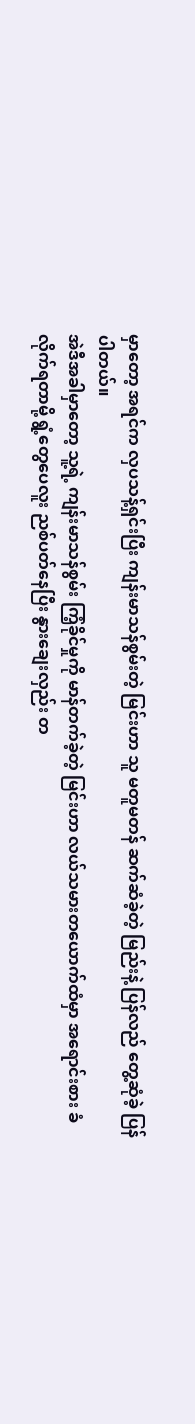မှာတော့ အရင်က လှပသန့်ရှင်းပြီး ကျန်းမာသန်စွမ်းတဲ့ မြင်းဟာ သူ မတူမတန် ဆက်ဆံခဲ့တဲ့ မြည်းနဲ့ ပြန်လည် တွေ့ဆုံခဲ့ ပြန်ပါတယ်။
အဲဒီအခါမှာတော့ သူ့ရဲ့ ကျန်းမာသန်စွမ်း ကြံ့ခိုင်မှုကို မာန်တက်ခဲ့တဲ့ မြင်းဟာ လယ်သမားတယောက်ထံမှာ အရောင်းစား ခံလိုက်ရတာမို့ ရွံ့တွေပေလူး ညစ်ပတ်နေပြီး နွားချေးလှည်း တ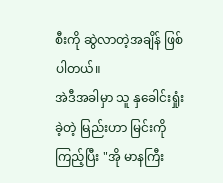စီးကို ဆွဲလာတဲ့အချိန် ဖြစ်ပါတယ်။
အဲဒီအခါမှာ သူ နှခေါင်းရှုံးခဲ့တဲ့ မြည်းဟာ မြင်းကို ကြည့်ပြီး "အို မာနကြီး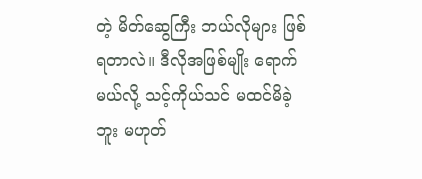တဲ့ မိတ်ဆွေကြီး ဘယ်လိုများ ဖြစ်ရတာလဲ။ ဒီလိုအဖြစ်မျိုး ရောက်မယ်လို့ သင့်ကိုယ်သင် မထင်မိခဲ့ဘူး မဟုတ်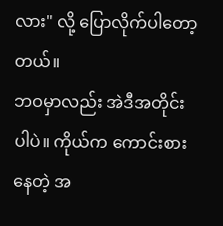လား" လို့ ပြောလိုက်ပါတော့တယ်။
ဘဝမှာလည်း အဲဒီအတိုင်း ပါပဲ။ ကိုယ်က ကောင်းစားနေတဲ့ အ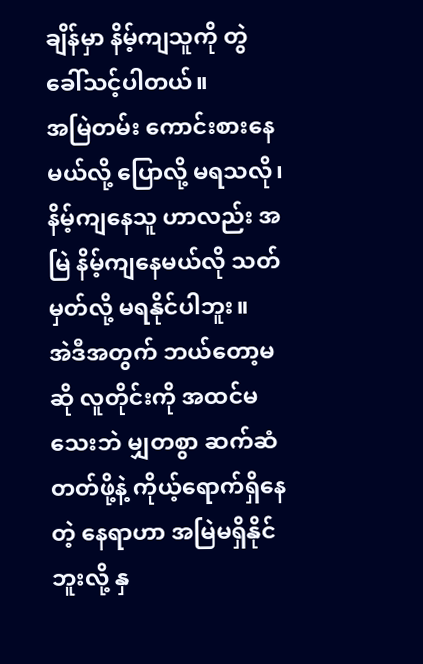ချိန်မှာ နိမ့်ကျသူကို တွဲခေါ်သင့်ပါတယ်။
အမြဲတမ်း ကောင်းစားနေမယ်လို့ ပြောလို့ မရသလို၊ နိမ့်ကျနေသူ ဟာလည်း အမြဲ နိမ့်ကျနေမယ်လို သတ်မှတ်လို့ မရနိုင်ပါဘူး။
အဲဒီအတွက် ဘယ်တော့မဆို လူတိုင်းကို အထင်မသေးဘဲ မျှတစွာ ဆက်ဆံတတ်ဖို့နဲ့ ကိုယ့်ရောက်ရှိနေတဲ့ နေရာဟာ အမြဲမရှိနိုင်ဘူးလို့ နှ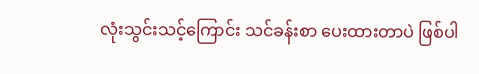လုံးသွင်းသင့်ကြောင်း သင်ခန်းစာ ပေးထားတာပဲ ဖြစ်ပါ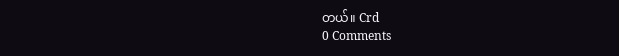တယ်။ Crd
0 Comments